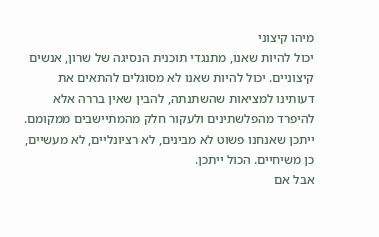מיהו קיצוני
יכול להיות שאנו, מתנגדי תוכנית הנסיגה של שרון, אנשים קיצוניים. יכול להיות שאנו לא מסוגלים להתאים את דעותינו למציאות שהשתנתה, להבין שאין בררה אלא להיפרד מהפלשתינים ולעקור חלק מהמתיישבים ממקומם. ייתכן שאנחנו פשוט לא מבינים, לא רציונליים, לא מעשיים, כן משיחיים. הכול ייתכן.
אבל אם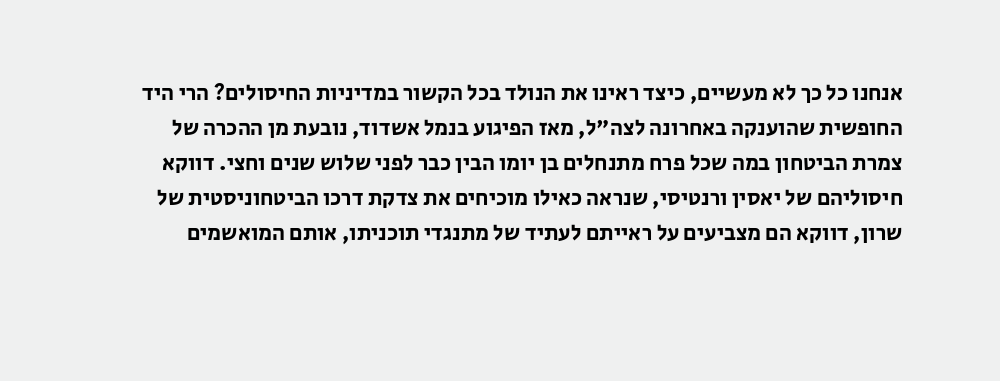אנחנו כל כך לא מעשיים, כיצד ראינו את הנולד בכל הקשור במדיניות החיסולים? הרי היד החופשית שהוענקה באחרונה לצה"ל, מאז הפיגוע בנמל אשדוד, נובעת מן ההכרה של צמרת הביטחון במה שכל פרח מתנחלים בן יומו הבין כבר לפני שלוש שנים וחצי. דווקא חיסוליהם של יאסין ורנטיסי, שנראה כאילו מוכיחים את צדקת דרכו הביטחוניסטית של שרון, דווקא הם מצביעים על ראייתם לעתיד של מתנגדי תוכניתו, אותם המואשמים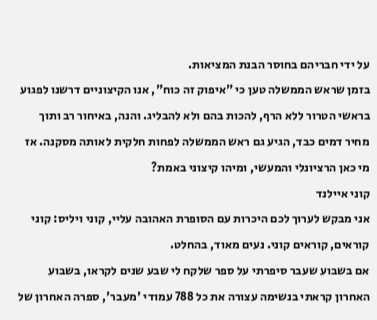על ידי חבריהם בחוסר הבנת המציאות.
בזמן שראש הממשלה טען כי "איפוק זה כוח", אנו הקיצוניים דרשנו לפגוע בראשי הטרור ללא הרף, להכות בהם ולא להבליג. והנה, באיחור רב ותוך מחיר דמים כבד, הגיע גם ראש הממשלה לפחות חלקית לאותה מסקנה. אז מי כאן הרציונלי והמעשי, ומיהו קיצוני באמת?
קוני איילנד
אני מבקש לערוך לכם היכרות עם הסופרת האהובה עליי, קוני ויליס: קוני קוראים, קוראים קוני. נעים מאוד, בהחלט.
אם בשבוע שעבר סיפרתי על ספר שלקח לי שבע שנים לקראו, בשבוע האחרון קראתי בנשימה עצורה את כל 788 עמודי 'מעבר', ספרה האחרון של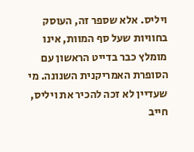ויליס. אלא שספר זה, העוסק בחוויות שעל סף המוות, אינו מומלץ כבר בדייט הראשון עם הסופרת האמריקנית השנונה. מי שעדיין לא זכה להכיר את ויליס, חייב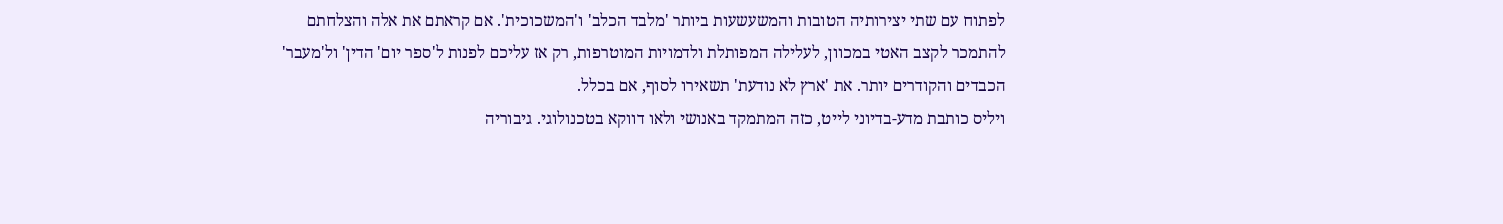לפתוח עם שתי יצירותיה הטובות והמשעשעות ביותר 'מלבד הכלב' ו'המשכוכית'. אם קראתם את אלה והצלחתם להתמכר לקצב האטי במכוון, לעלילה המפותלת ולדמויות המוטרפות, רק אז עליכם לפנות ל'ספר יום' הדין' ול'מעבר' הכבדים והקודרים יותר. את 'ארץ לא נודעת' תשאירו לסוף, אם בכלל.
ויליס כותבת מדע-בדיוני לייט, כזה המתמקד באנושי ולאו דווקא בטכנולוגי. גיבוריה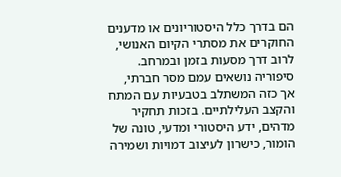הם בדרך כלל היסטוריונים או מדענים החוקרים את מסתרי הקיום האנושי, לרוב דרך מסעות בזמן ובמרחב. סיפוריה נושאים עמם מסר חברתי, אך כזה המשתלב בטבעיות עם המתח והקצב העלילתיים. בזכות תחקיר מדהים, ידע היסטורי ומדעי, טונה של הומור, כישרון לעיצוב דמויות ושמירה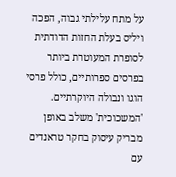על מתח עלילתי גבוה, הפכה ויליס בעלת החזות הדודתית לסופרת המעוטרת ביותר בפרסים ספרותיים, כולל פרסי הוגו ונבולה היוקרתיים.
'המשכוכית' משלב באופן מבריק עיסוק בחקר טראנדים עם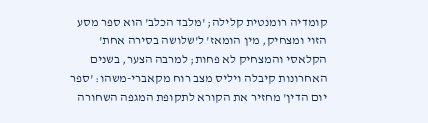קומדיה רומנטית קלילה; 'מלבד הכלב' הוא ספר מסע הזוי ומצחיק, מין הומאז' ל'שלושה בסירה אחת' הקלאסי והמצחיק לא פחות; למרבה הצער, בשנים האחרונות קיבלה ויליס מצב רוח מקאברי-משהו: 'ספר יום הדין' מחזיר את הקורא לתקופת המגפה השחורה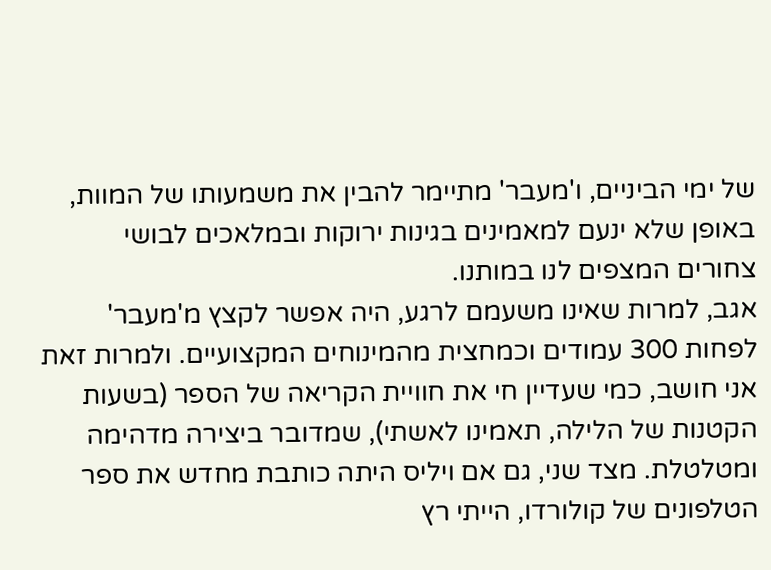של ימי הביניים, ו'מעבר' מתיימר להבין את משמעותו של המוות, באופן שלא ינעם למאמינים בגינות ירוקות ובמלאכים לבושי צחורים המצפים לנו במותנו.
אגב, למרות שאינו משעמם לרגע, היה אפשר לקצץ מ'מעבר' לפחות 300 עמודים וכמחצית מהמינוחים המקצועיים. ולמרות זאת אני חושב, כמי שעדיין חי את חוויית הקריאה של הספר (בשעות הקטנות של הלילה, תאמינו לאשתי), שמדובר ביצירה מדהימה ומטלטלת. מצד שני, גם אם ויליס היתה כותבת מחדש את ספר הטלפונים של קולורדו, הייתי רץ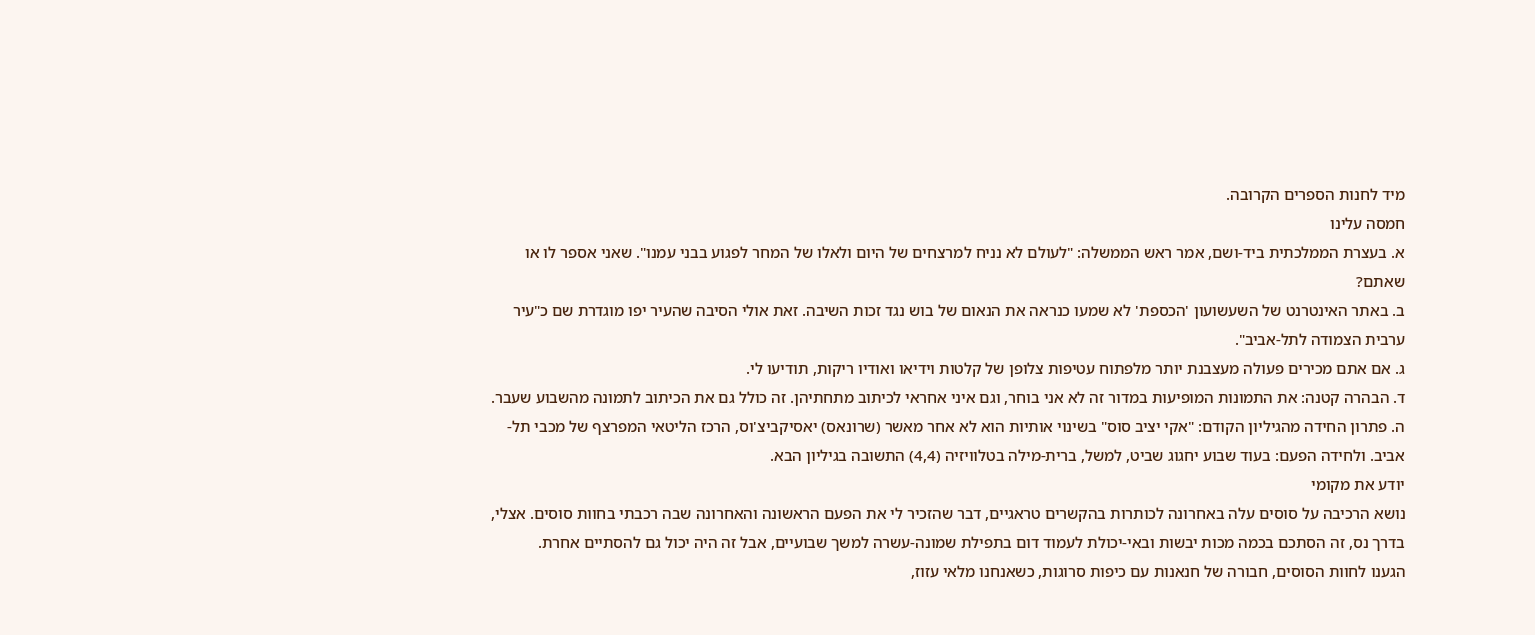מיד לחנות הספרים הקרובה.
חמסה עלינו
א. בעצרת הממלכתית ביד-ושם, אמר ראש הממשלה: "לעולם לא נניח למרצחים של היום ולאלו של המחר לפגוע בבני עמנו". שאני אספר לו או שאתם?
ב. באתר האינטרנט של השעשועון 'הכספת' לא שמעו כנראה את הנאום של בוש נגד זכות השיבה. זאת אולי הסיבה שהעיר יפו מוגדרת שם כ"עיר ערבית הצמודה לתל-אביב".
ג. אם אתם מכירים פעולה מעצבנת יותר מלפתוח עטיפות צלופן של קלטות וידיאו ואודיו ריקות, תודיעו לי.
ד. הבהרה קטנה: את התמונות המופיעות במדור זה לא אני בוחר, וגם איני אחראי לכיתוב מתחתיהן. זה כולל גם את הכיתוב לתמונה מהשבוע שעבר.
ה. פתרון החידה מהגיליון הקודם: "אקי יציב סוס" בשינוי אותיות הוא לא אחר מאשר (שרונאס) יאסיקביצ'וס, הרכז הליטאי המפרצף של מכבי תל-אביב. ולחידה הפעם: בעוד שבוע יחגוג שביט, למשל, ברית-מילה בטלוויזיה (4,4) התשובה בגיליון הבא.
יודע את מקומי
נושא הרכיבה על סוסים עלה באחרונה לכותרות בהקשרים טראגיים, דבר שהזכיר לי את הפעם הראשונה והאחרונה שבה רכבתי בחוות סוסים. אצלי, בדרך נס, זה הסתכם בכמה מכות יבשות ובאי-יכולת לעמוד דום בתפילת שמונה-עשרה למשך שבועיים, אבל זה היה יכול גם להסתיים אחרת.
הגענו לחוות הסוסים, חבורה של חנאנות עם כיפות סרוגות, כשאנחנו מלאי עזוז,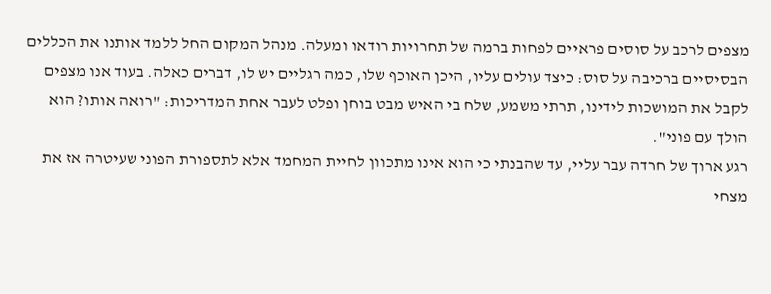מצפים לרכב על סוסים פראיים לפחות ברמה של תחרויות רודאו ומעלה. מנהל המקום החל ללמד אותנו את הכללים הבסיסיים ברכיבה על סוס: כיצד עולים עליו, היכן האוכף שלו, כמה רגליים יש לו, דברים כאלה. בעוד אנו מצפים לקבל את המושכות לידינו, תרתי משמע, שלח בי האיש מבט בוחן ופלט לעבר אחת המדריכות: "רואה אותו? הוא הולך עם פוני".
רגע ארוך של חרדה עבר עליי, עד שהבנתי כי הוא אינו מתכוון לחיית המחמד אלא לתספורת הפוני שעיטרה אז את מצחי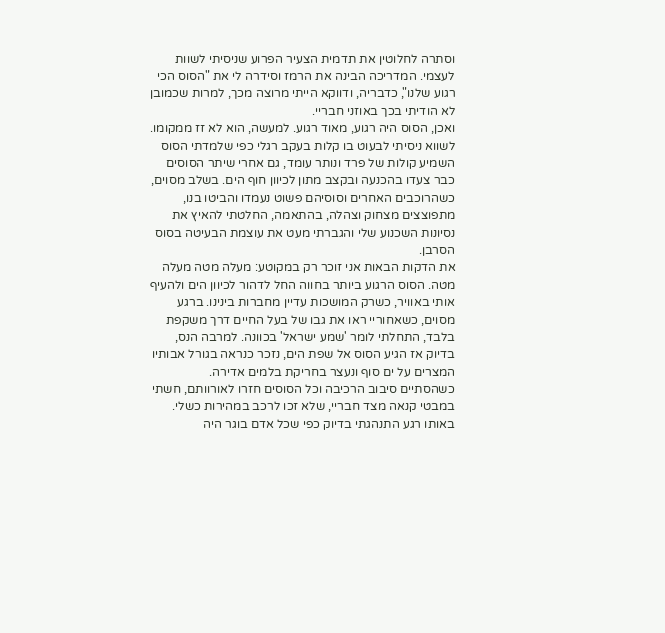וסתרה לחלוטין את תדמית הצעיר הפרוע שניסיתי לשוות לעצמי. המדריכה הבינה את הרמז וסידרה לי את "הסוס הכי רגוע שלנו", כדבריה, ודווקא הייתי מרוצה מכך, למרות שכמובן לא הודיתי בכך באוזני חבריי.
ואכן, הסוס היה רגוע, מאוד רגוע. למעשה, הוא לא זז ממקומו. לשווא ניסיתי לבעוט בו קלות בעקב רגלי כפי שלמדתי הסוס השמיע קולות של פרד ונותר עומד, גם אחרי שיתר הסוסים כבר צעדו בהכנעה ובקצב מתון לכיוון חוף הים. בשלב מסוים, כשהרוכבים האחרים וסוסיהם פשוט נעמדו והביטו בנו, מתפוצצים מצחוק וצהלה, בהתאמה, החלטתי להאיץ את נסיונות השכנוע שלי והגברתי מעט את עוצמת הבעיטה בסוס הסרבן.
את הדקות הבאות אני זוכר רק במקוטע: מעלה מטה מעלה מטה. הסוס הרגוע ביותר בחווה החל לדהור לכיוון הים ולהעיף אותי באוויר, כשרק המושכות עדיין מחברות בינינו. ברגע מסוים, כשאחוריי ראו את גבו של בעל החיים דרך משקפת בלבד, התחלתי לומר 'שמע ישראל' בכוונה. למרבה הנס, בדיוק אז הגיע הסוס אל שפת הים, נזכר כנראה בגורל אבותיו המצרים על ים סוף ונעצר בחריקת בלמים אדירה.
כשהסתיים סיבוב הרכיבה וכל הסוסים חזרו לאורוותם, חשתי במבטי קנאה מצד חבריי, שלא זכו לרכב במהירות כשלי. באותו רגע התנהגתי בדיוק כפי שכל אדם בוגר היה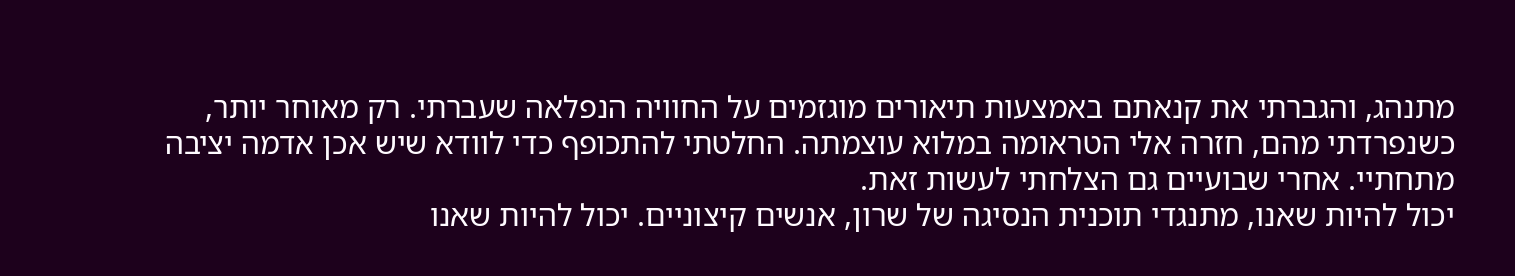מתנהג, והגברתי את קנאתם באמצעות תיאורים מוגזמים על החוויה הנפלאה שעברתי. רק מאוחר יותר, כשנפרדתי מהם, חזרה אלי הטראומה במלוא עוצמתה. החלטתי להתכופף כדי לוודא שיש אכן אדמה יציבה מתחתיי. אחרי שבועיים גם הצלחתי לעשות זאת.
יכול להיות שאנו, מתנגדי תוכנית הנסיגה של שרון, אנשים קיצוניים. יכול להיות שאנו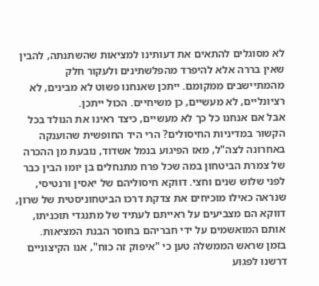לא מסוגלים להתאים את דעותינו למציאות שהשתנתה, להבין שאין בררה אלא להיפרד מהפלשתינים ולעקור חלק מהמתיישבים ממקומם. ייתכן שאנחנו פשוט לא מבינים, לא רציונליים, לא מעשיים, כן משיחיים. הכול ייתכן.
אבל אם אנחנו כל כך לא מעשיים, כיצד ראינו את הנולד בכל הקשור במדיניות החיסולים? הרי היד החופשית שהוענקה באחרונה לצה"ל, מאז הפיגוע בנמל אשדוד, נובעת מן ההכרה של צמרת הביטחון במה שכל פרח מתנחלים בן יומו הבין כבר לפני שלוש שנים וחצי. דווקא חיסוליהם של יאסין ורנטיסי, שנראה כאילו מוכיחים את צדקת דרכו הביטחוניסטית של שרון, דווקא הם מצביעים על ראייתם לעתיד של מתנגדי תוכניתו, אותם המואשמים על ידי חבריהם בחוסר הבנת המציאות.
בזמן שראש הממשלה טען כי "איפוק זה כוח", אנו הקיצוניים דרשנו לפגוע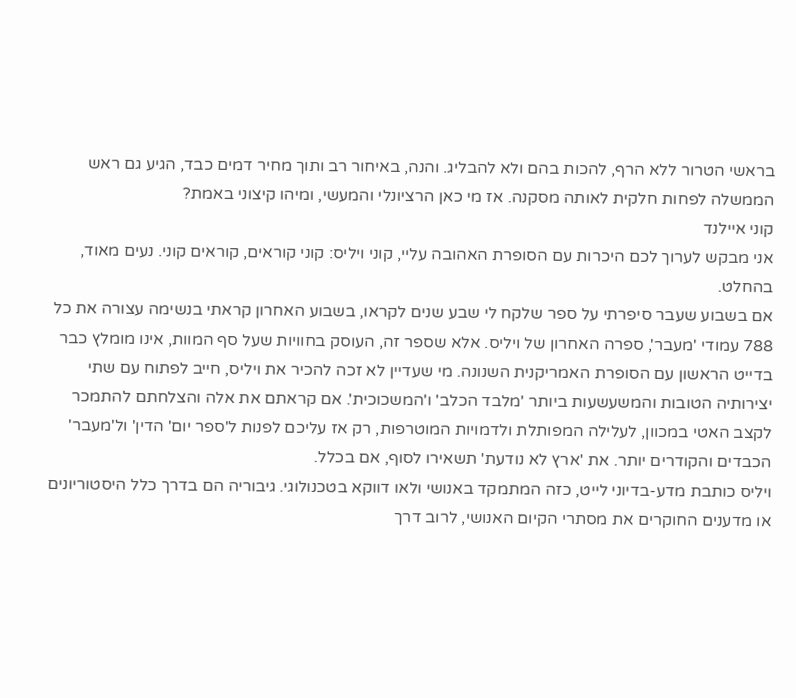בראשי הטרור ללא הרף, להכות בהם ולא להבליג. והנה, באיחור רב ותוך מחיר דמים כבד, הגיע גם ראש הממשלה לפחות חלקית לאותה מסקנה. אז מי כאן הרציונלי והמעשי, ומיהו קיצוני באמת?
קוני איילנד
אני מבקש לערוך לכם היכרות עם הסופרת האהובה עליי, קוני ויליס: קוני קוראים, קוראים קוני. נעים מאוד, בהחלט.
אם בשבוע שעבר סיפרתי על ספר שלקח לי שבע שנים לקראו, בשבוע האחרון קראתי בנשימה עצורה את כל 788 עמודי 'מעבר', ספרה האחרון של ויליס. אלא שספר זה, העוסק בחוויות שעל סף המוות, אינו מומלץ כבר בדייט הראשון עם הסופרת האמריקנית השנונה. מי שעדיין לא זכה להכיר את ויליס, חייב לפתוח עם שתי יצירותיה הטובות והמשעשעות ביותר 'מלבד הכלב' ו'המשכוכית'. אם קראתם את אלה והצלחתם להתמכר לקצב האטי במכוון, לעלילה המפותלת ולדמויות המוטרפות, רק אז עליכם לפנות ל'ספר יום' הדין' ול'מעבר' הכבדים והקודרים יותר. את 'ארץ לא נודעת' תשאירו לסוף, אם בכלל.
ויליס כותבת מדע-בדיוני לייט, כזה המתמקד באנושי ולאו דווקא בטכנולוגי. גיבוריה הם בדרך כלל היסטוריונים או מדענים החוקרים את מסתרי הקיום האנושי, לרוב דרך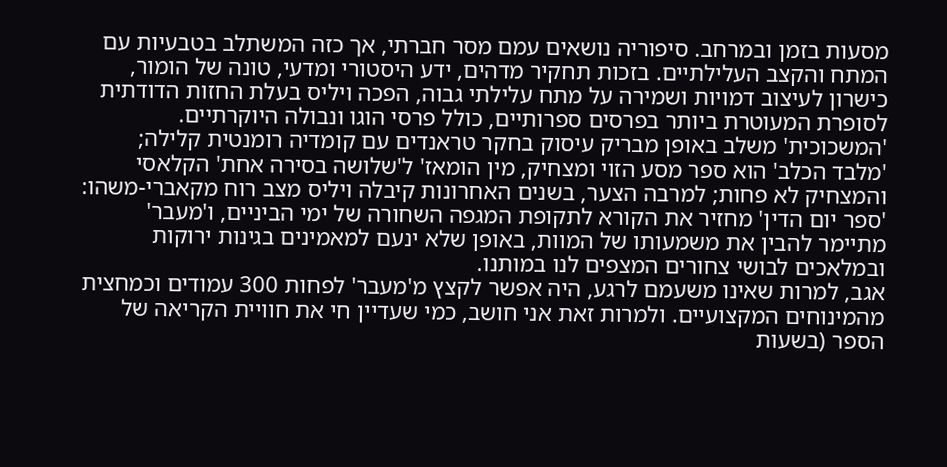מסעות בזמן ובמרחב. סיפוריה נושאים עמם מסר חברתי, אך כזה המשתלב בטבעיות עם המתח והקצב העלילתיים. בזכות תחקיר מדהים, ידע היסטורי ומדעי, טונה של הומור, כישרון לעיצוב דמויות ושמירה על מתח עלילתי גבוה, הפכה ויליס בעלת החזות הדודתית לסופרת המעוטרת ביותר בפרסים ספרותיים, כולל פרסי הוגו ונבולה היוקרתיים.
'המשכוכית' משלב באופן מבריק עיסוק בחקר טראנדים עם קומדיה רומנטית קלילה; 'מלבד הכלב' הוא ספר מסע הזוי ומצחיק, מין הומאז' ל'שלושה בסירה אחת' הקלאסי והמצחיק לא פחות; למרבה הצער, בשנים האחרונות קיבלה ויליס מצב רוח מקאברי-משהו: 'ספר יום הדין' מחזיר את הקורא לתקופת המגפה השחורה של ימי הביניים, ו'מעבר' מתיימר להבין את משמעותו של המוות, באופן שלא ינעם למאמינים בגינות ירוקות ובמלאכים לבושי צחורים המצפים לנו במותנו.
אגב, למרות שאינו משעמם לרגע, היה אפשר לקצץ מ'מעבר' לפחות 300 עמודים וכמחצית מהמינוחים המקצועיים. ולמרות זאת אני חושב, כמי שעדיין חי את חוויית הקריאה של הספר (בשעות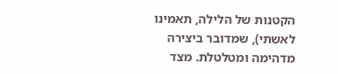הקטנות של הלילה, תאמינו לאשתי), שמדובר ביצירה מדהימה ומטלטלת. מצד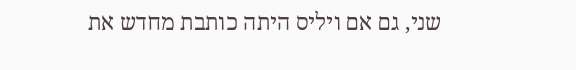שני, גם אם ויליס היתה כותבת מחדש את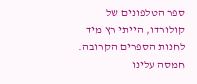ספר הטלפונים של קולורדו, הייתי רץ מיד לחנות הספרים הקרובה.
חמסה עלינו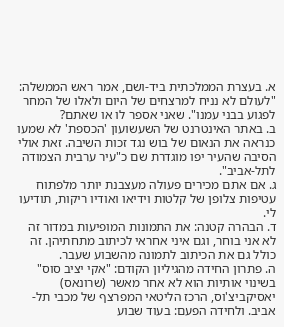א. בעצרת הממלכתית ביד-ושם, אמר ראש הממשלה: "לעולם לא נניח למרצחים של היום ולאלו של המחר לפגוע בבני עמנו". שאני אספר לו או שאתם?
ב. באתר האינטרנט של השעשועון 'הכספת' לא שמעו כנראה את הנאום של בוש נגד זכות השיבה. זאת אולי הסיבה שהעיר יפו מוגדרת שם כ"עיר ערבית הצמודה לתל-אביב".
ג. אם אתם מכירים פעולה מעצבנת יותר מלפתוח עטיפות צלופן של קלטות וידיאו ואודיו ריקות, תודיעו לי.
ד. הבהרה קטנה: את התמונות המופיעות במדור זה לא אני בוחר, וגם איני אחראי לכיתוב מתחתיהן. זה כולל גם את הכיתוב לתמונה מהשבוע שעבר.
ה. פתרון החידה מהגיליון הקודם: "אקי יציב סוס" בשינוי אותיות הוא לא אחר מאשר (שרונאס) יאסיקביצ'וס, הרכז הליטאי המפרצף של מכבי תל-אביב. ולחידה הפעם: בעוד שבוע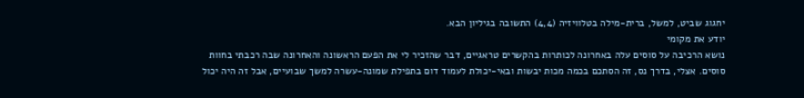יחגוג שביט, למשל, ברית-מילה בטלוויזיה (4,4) התשובה בגיליון הבא.
יודע את מקומי
נושא הרכיבה על סוסים עלה באחרונה לכותרות בהקשרים טראגיים, דבר שהזכיר לי את הפעם הראשונה והאחרונה שבה רכבתי בחוות סוסים. אצלי, בדרך נס, זה הסתכם בכמה מכות יבשות ובאי-יכולת לעמוד דום בתפילת שמונה-עשרה למשך שבועיים, אבל זה היה יכול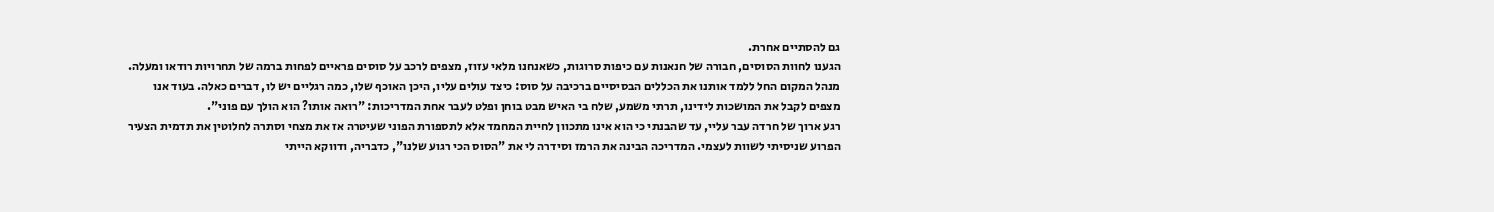גם להסתיים אחרת.
הגענו לחוות הסוסים, חבורה של חנאנות עם כיפות סרוגות, כשאנחנו מלאי עזוז, מצפים לרכב על סוסים פראיים לפחות ברמה של תחרויות רודאו ומעלה. מנהל המקום החל ללמד אותנו את הכללים הבסיסיים ברכיבה על סוס: כיצד עולים עליו, היכן האוכף שלו, כמה רגליים יש לו, דברים כאלה. בעוד אנו מצפים לקבל את המושכות לידינו, תרתי משמע, שלח בי האיש מבט בוחן ופלט לעבר אחת המדריכות: "רואה אותו? הוא הולך עם פוני".
רגע ארוך של חרדה עבר עליי, עד שהבנתי כי הוא אינו מתכוון לחיית המחמד אלא לתספורת הפוני שעיטרה אז את מצחי וסתרה לחלוטין את תדמית הצעיר הפרוע שניסיתי לשוות לעצמי. המדריכה הבינה את הרמז וסידרה לי את "הסוס הכי רגוע שלנו", כדבריה, ודווקא הייתי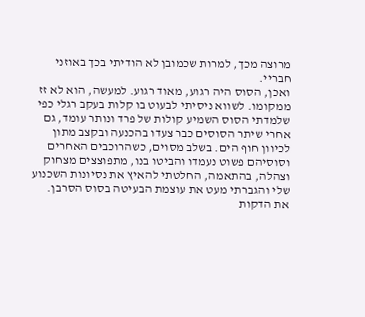מרוצה מכך, למרות שכמובן לא הודיתי בכך באוזני חבריי.
ואכן, הסוס היה רגוע, מאוד רגוע. למעשה, הוא לא זז ממקומו. לשווא ניסיתי לבעוט בו קלות בעקב רגלי כפי שלמדתי הסוס השמיע קולות של פרד ונותר עומד, גם אחרי שיתר הסוסים כבר צעדו בהכנעה ובקצב מתון לכיוון חוף הים. בשלב מסוים, כשהרוכבים האחרים וסוסיהם פשוט נעמדו והביטו בנו, מתפוצצים מצחוק וצהלה, בהתאמה, החלטתי להאיץ את נסיונות השכנוע שלי והגברתי מעט את עוצמת הבעיטה בסוס הסרבן.
את הדקות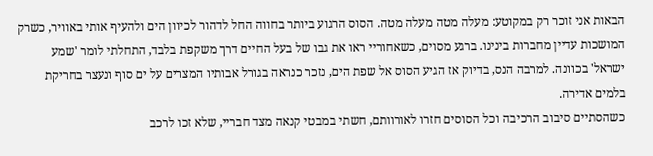הבאות אני זוכר רק במקוטע: מעלה מטה מעלה מטה. הסוס הרגוע ביותר בחווה החל לדהור לכיוון הים ולהעיף אותי באוויר, כשרק המושכות עדיין מחברות בינינו. ברגע מסוים, כשאחוריי ראו את גבו של בעל החיים דרך משקפת בלבד, התחלתי לומר 'שמע ישראל' בכוונה. למרבה הנס, בדיוק אז הגיע הסוס אל שפת הים, נזכר כנראה בגורל אבותיו המצרים על ים סוף ונעצר בחריקת בלמים אדירה.
כשהסתיים סיבוב הרכיבה וכל הסוסים חזרו לאורוותם, חשתי במבטי קנאה מצד חבריי, שלא זכו לרכב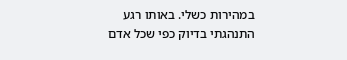במהירות כשלי. באותו רגע התנהגתי בדיוק כפי שכל אדם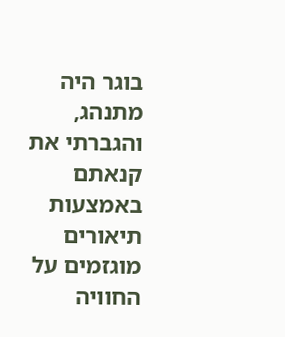בוגר היה מתנהג, והגברתי את קנאתם באמצעות תיאורים מוגזמים על החוויה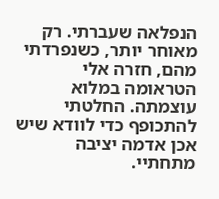הנפלאה שעברתי. רק מאוחר יותר, כשנפרדתי מהם, חזרה אלי הטראומה במלוא עוצמתה. החלטתי להתכופף כדי לוודא שיש אכן אדמה יציבה מתחתיי.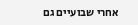אחרי שבועיים גם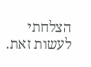הצלחתי לעשות זאת.